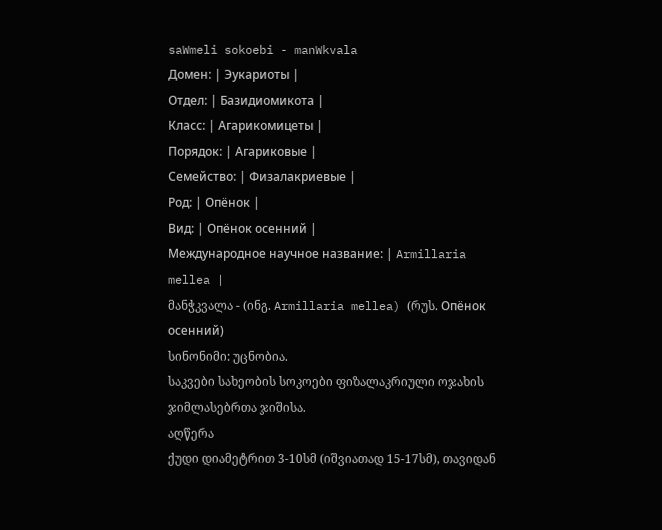saWmeli sokoebi - manWkvala
Домен: | Эукариоты |
Отдел: | Базидиомикота |
Класс: | Агарикомицеты |
Порядок: | Агариковые |
Семейство: | Физалакриевые |
Род: | Опёнок |
Вид: | Опёнок осенний |
Международное научное название: | Armillaria mellea |
მანჭკვალა - (ინგ. Armillaria mellea) (რუს. Опёнок осенний)
სინონიმი: უცნობია.
საკვები სახეობის სოკოები ფიზალაკრიული ოჯახის ჯიმლასებრთა ჯიშისა.
აღწერა
ქუდი დიამეტრით 3-10სმ (იშვიათად 15-17სმ), თავიდან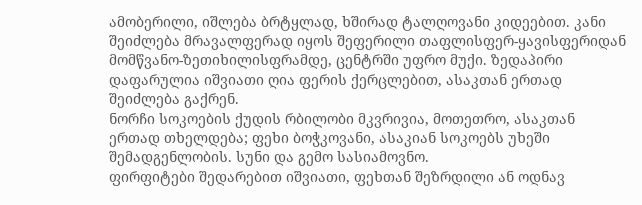ამობერილი, იშლება ბრტყლად, ხშირად ტალღოვანი კიდეებით. კანი შეიძლება მრავალფერად იყოს შეფერილი თაფლისფერ-ყავისფერიდან მომწვანო-ზეთიხილისფრამდე, ცენტრში უფრო მუქი. ზედაპირი დაფარულია იშვიათი ღია ფერის ქერცლებით, ასაკთან ერთად შეიძლება გაქრენ.
ნორჩი სოკოების ქუდის რბილობი მკვრივია, მოთეთრო, ასაკთან ერთად თხელდება; ფეხი ბოჭკოვანი, ასაკიან სოკოებს უხეში შემადგენლობის. სუნი და გემო სასიამოვნო.
ფირფიტები შედარებით იშვიათი, ფეხთან შეზრდილი ან ოდნავ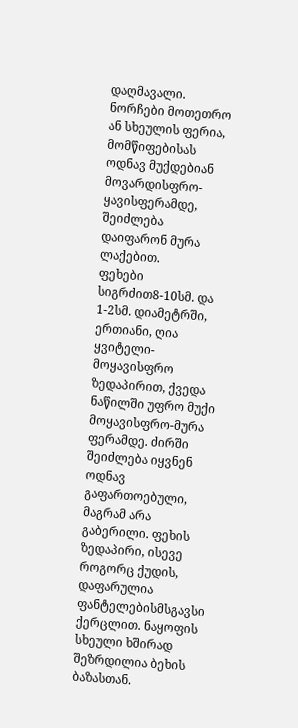დაღმავალი. ნორჩები მოთეთრო ან სხეულის ფერია, მომწიფებისას ოდნავ მუქდებიან მოვარდისფრო-ყავისფერამდე, შეიძლება დაიფარონ მურა ლაქებით.
ფეხები სიგრძით8-10სმ. და 1-2სმ. დიამეტრში, ერთიანი, ღია ყვიტელი-მოყავისფრო ზედაპირით, ქვედა ნაწილში უფრო მუქი მოყავისფრო-მურა ფერამდე. ძირში შეიძლება იყვნენ ოდნავ გაფართოებული, მაგრამ არა გაბერილი. ფეხის ზედაპირი, ისევე როგორც ქუდის, დაფარულია ფანტელებისმსგავსი ქერცლით. ნაყოფის სხეული ხშირად შეზრდილია ბეხის ბაზასთან.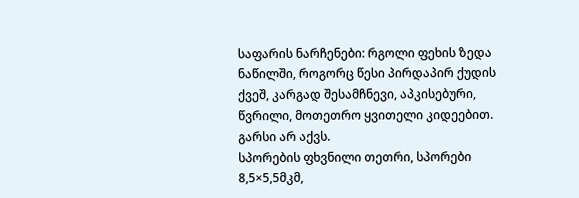საფარის ნარჩენები: რგოლი ფეხის ზედა ნაწილში, როგორც წესი პირდაპირ ქუდის ქვეშ, კარგად შესამჩნევი, აპკისებური, წვრილი, მოთეთრო ყვითელი კიდეებით. გარსი არ აქვს.
სპორების ფხვნილი თეთრი, სპორები 8,5×5,5მკმ,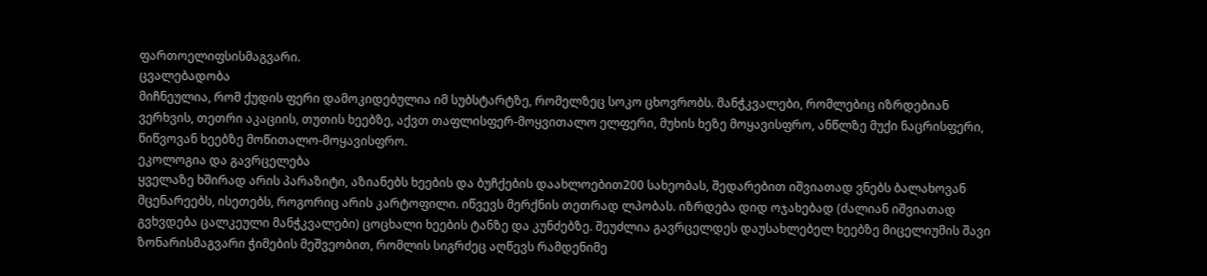ფართოელიფსისმაგვარი.
ცვალებადობა
მიჩნეულია, რომ ქუდის ფერი დამოკიდებულია იმ სუბსტარტზე, რომელზეც სოკო ცხოვრობს. მანჭკვალები, რომლებიც იზრდებიან ვერხვის, თეთრი აკაციის, თუთის ხეებზე, აქვთ თაფლისფერ-მოყვითალო ელფერი, მუხის ხეზე მოყავისფრო, ანწლზე მუქი ნაცრისფერი, წიწვოვან ხეებზე მოწითალო-მოყავისფრო.
ეკოლოგია და გავრცელება
ყველაზე ხშირად არის პარაზიტი, აზიანებს ხეების და ბუჩქების დაახლოებით200 სახეობას, შედარებით იშვიათად ვნებს ბალახოვან მცენარეებს, ისეთებს, როგორიც არის კარტოფილი. იწვევს მერქნის თეთრად ლპობას. იზრდება დიდ ოჯახებად (ძალიან იშვიათად გვხვდება ცალკეული მანჭკვალები) ცოცხალი ხეების ტანზე და კუნძებზე. შეუძლია გავრცელდეს დაუსახლებელ ხეებზე მიცელიუმის შავი ზონარისმაგვარი ჭიმების მეშვეობით, რომლის სიგრძეც აღწევს რამდენიმე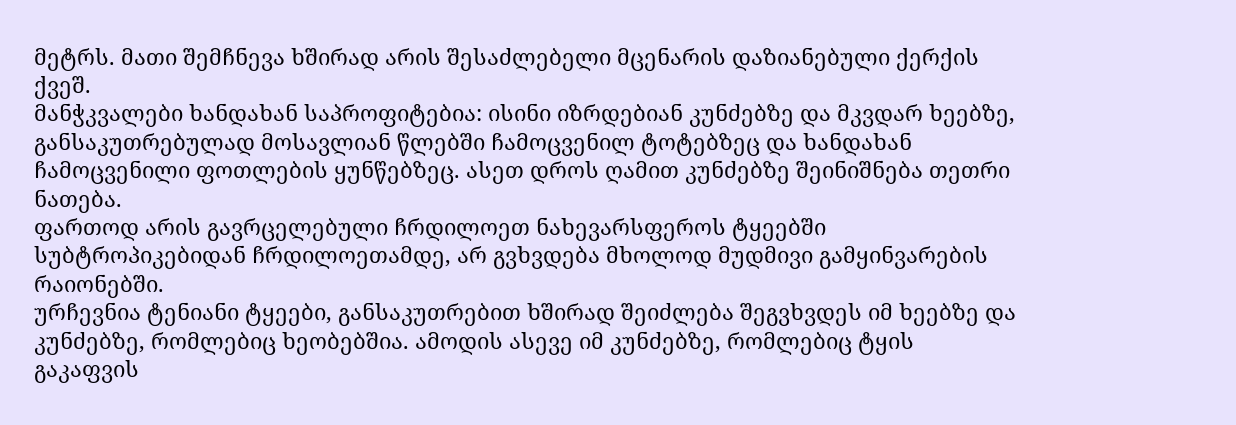მეტრს. მათი შემჩნევა ხშირად არის შესაძლებელი მცენარის დაზიანებული ქერქის ქვეშ.
მანჭკვალები ხანდახან საპროფიტებია: ისინი იზრდებიან კუნძებზე და მკვდარ ხეებზე, განსაკუთრებულად მოსავლიან წლებში ჩამოცვენილ ტოტებზეც და ხანდახან ჩამოცვენილი ფოთლების ყუნწებზეც. ასეთ დროს ღამით კუნძებზე შეინიშნება თეთრი ნათება.
ფართოდ არის გავრცელებული ჩრდილოეთ ნახევარსფეროს ტყეებში სუბტროპიკებიდან ჩრდილოეთამდე, არ გვხვდება მხოლოდ მუდმივი გამყინვარების რაიონებში.
ურჩევნია ტენიანი ტყეები, განსაკუთრებით ხშირად შეიძლება შეგვხვდეს იმ ხეებზე და კუნძებზე, რომლებიც ხეობებშია. ამოდის ასევე იმ კუნძებზე, რომლებიც ტყის გაკაფვის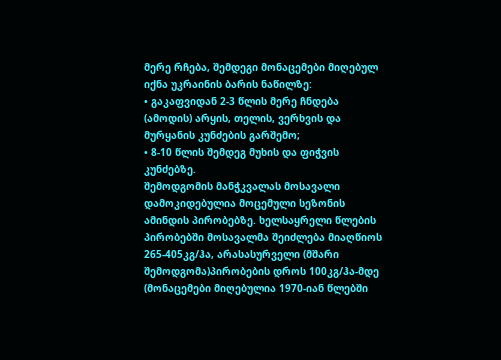მერე რჩება, შემდეგი მონაცემები მიღებულ იქნა უკრაინის ბარის ნაწილზე:
• გაკაფვიდან 2-3 წლის მერე ჩნდება (ამოდის) არყის, თელის, ვერხვის და მურყანის კუნძების გარშემო;
• 8-10 წლის შემდეგ მუხის და ფიჭვის კუნძებზე.
შემოდგომის მანჭკვალას მოსავალი დამოკიდებულია მოცემული სეზონის ამინდის პირობებზე. ხელსაყრელი წლების პირობებში მოსავალმა შეიძლება მიაღწიოს 265-405კგ/ჰა, არასასურველი (მშარი შემოდგომა)პირობების დროს 100კგ/ჰა-მდე (მონაცემები მიღებულია 1970-იან წლებში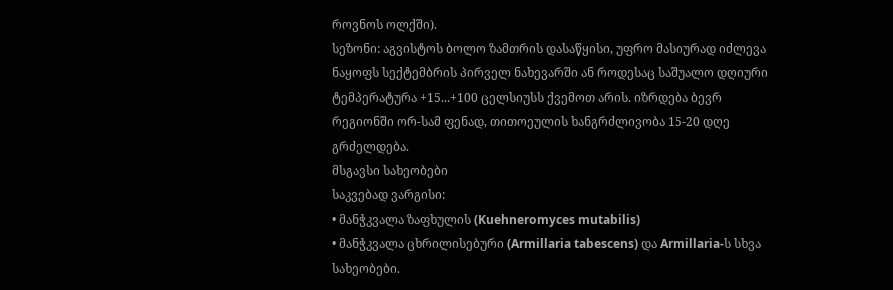როვნოს ოლქში).
სეზონი: აგვისტოს ბოლო ზამთრის დასაწყისი, უფრო მასიურად იძლევა ნაყოფს სექტემბრის პირველ ნახევარში ან როდესაც საშუალო დღიური ტემპერატურა +15...+100 ცელსიუსს ქვემოთ არის. იზრდება ბევრ რეგიონში ორ-სამ ფენად, თითოეულის ხანგრძლივობა 15-20 დღე გრძელდება.
მსგავსი სახეობები
საკვებად ვარგისი:
• მანჭკვალა ზაფხულის (Kuehneromyces mutabilis)
• მანჭკვალა ცხრილისებური (Armillaria tabescens) და Armillaria-ს სხვა სახეობები.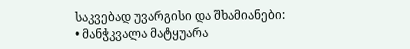საკვებად უვარგისი და შხამიანები:
• მანჭკვალა მატყუარა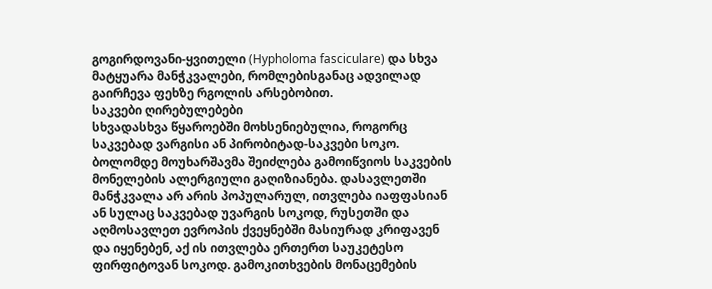გოგირდოვანი-ყვითელი (Hypholoma fasciculare) და სხვა მატყუარა მანჭკვალები, რომლებისგანაც ადვილად გაირჩევა ფეხზე რგოლის არსებობით.
საკვები ღირებულებები
სხვადასხვა წყაროებში მოხსენიებულია, როგორც საკვებად ვარგისი ან პირობიტად-საკვები სოკო. ბოლომდე მოუხარშავმა შეიძლება გამოიწვიოს საკვების მონელების ალერგიული გაღიზიანება. დასავლეთში მანჭკვალა არ არის პოპულარულ, ითვლება იაფფასიან ან სულაც საკვებად უვარგის სოკოდ, რუსეთში და აღმოსავლეთ ევროპის ქვეყნებში მასიურად კრიფავენ და იყენებენ, აქ ის ითვლება ერთერთ საუკეტესო ფირფიტოვან სოკოდ. გამოკითხვების მონაცემების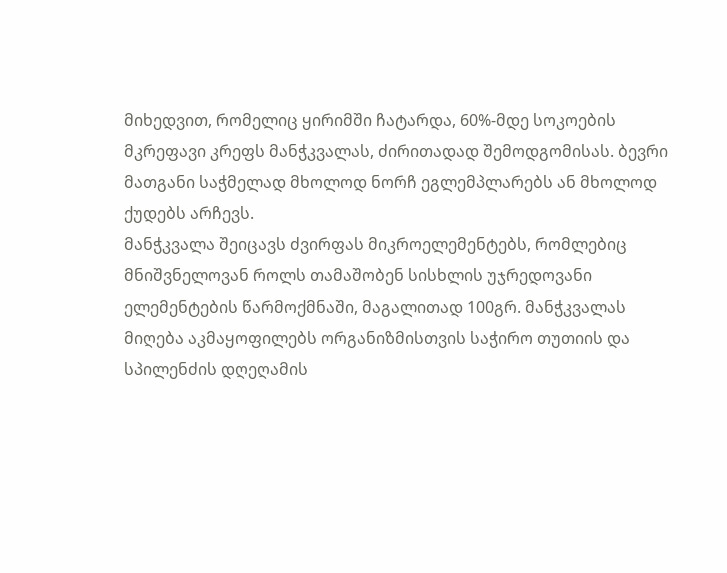მიხედვით, რომელიც ყირიმში ჩატარდა, 60%-მდე სოკოების მკრეფავი კრეფს მანჭკვალას, ძირითადად შემოდგომისას. ბევრი მათგანი საჭმელად მხოლოდ ნორჩ ეგლემპლარებს ან მხოლოდ ქუდებს არჩევს.
მანჭკვალა შეიცავს ძვირფას მიკროელემენტებს, რომლებიც მნიშვნელოვან როლს თამაშობენ სისხლის უჯრედოვანი ელემენტების წარმოქმნაში, მაგალითად 100გრ. მანჭკვალას მიღება აკმაყოფილებს ორგანიზმისთვის საჭირო თუთიის და სპილენძის დღეღამის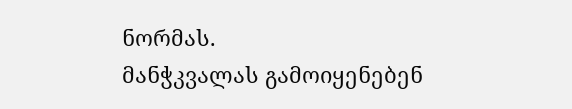ნორმას.
მანჭკვალას გამოიყენებენ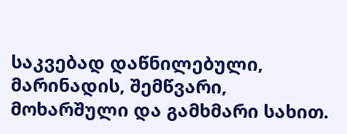საკვებად დაწნილებული, მარინადის, შემწვარი, მოხარშული და გამხმარი სახით.